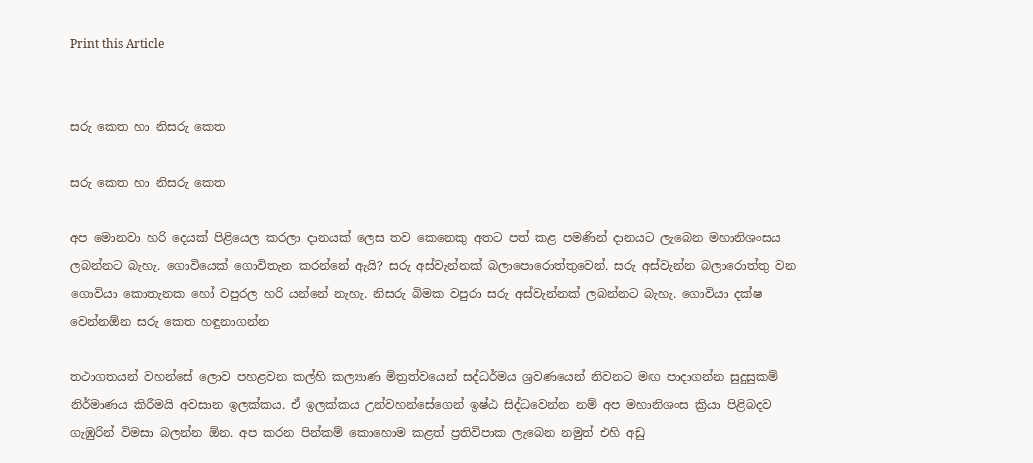Print this Article


සරු කෙත හා නිසරු කෙත

සරු කෙත හා නිසරු කෙත

අප මොනවා හරි දෙයක් පිළියෙල කරලා දානයක් ලෙස තව කෙනෙකු අතට පත් කළ පමණින් දානයට ලැබෙන මහානිශංසය ලබන්නට බැහැ. ගොවියෙක් ගොවිතැන කරන්නේ ඇයි? සරු අස්වැන්නක් බලාපොරොත්තුවෙන්. සරු අස්වැන්න බලාරොත්තු වන ගොවියා කොතැනක හෝ වපුරල හරි යන්නේ නැහැ. නිසරු බිමක වපුරා සරු අස්වැන්නක් ලබන්නට බැහැ. ගොවියා දක්ෂ වෙන්නඕන සරු කෙත හඳුනාගන්න

තථාගතයන් වහන්සේ ලොව පහළවන කල්හි කල්‍යාණ මිත්‍රත්වයෙන් සද්ධර්මය ශ්‍රවණයෙන් නිවනට මඟ පාදාගන්න සුදුසුකම් නිර්මාණය කිරීමයි අවසාන ඉලක්කය. ඒ ඉලක්කය උන්වහන්සේගෙන් ඉෂ්ඨ සිද්ධවෙන්න නම් අප මහානිශංස ක්‍රියා පිළිබදව ගැඹුරින් විමසා බලන්න ඕන. අප කරන පින්කම් කොහොම කළත් ප්‍රතිවිපාක ලැබෙන නමුත් එහි අඩු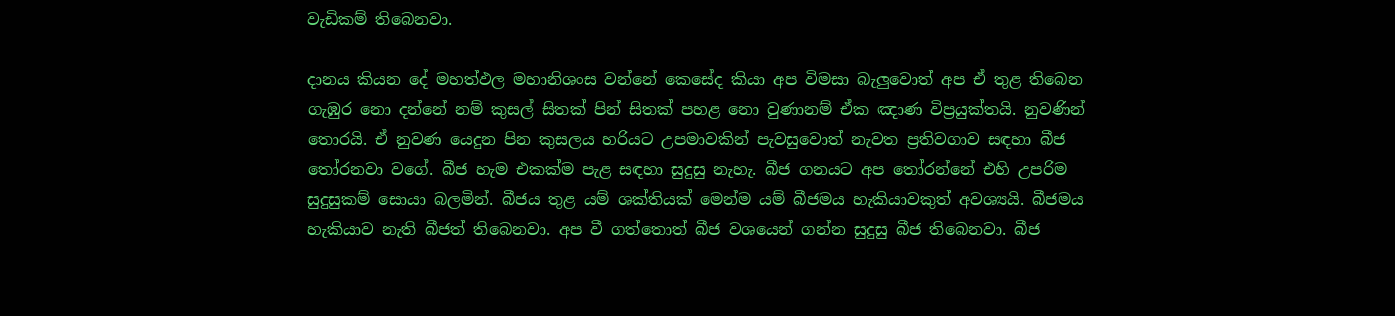වැඩිකම් තිබෙනවා.

දානය කියන දේ මහත්ඵල මහානිශංස වන්නේ කෙසේද කියා අප විමසා බැලුවොත් අප ඒ තුළ තිබෙන ගැඹුර නො දන්නේ නම් කුසල් සිතක් පින් සිතක් පහළ නො වුණානම් ඒක ඤාණ විප්‍රයුක්තයි. නුවණින් තොරයි. ඒ නුවණ යෙදුන පින කුසලය හරියට උපමාවකින් පැවසුවොත් නැවත ප්‍රතිවගාව සඳහා බීජ තෝරනවා වගේ. බීජ හැම එකක්ම පැළ සඳහා සුදුසු නැහැ. බීජ ගනයට අප තෝරන්නේ එහි උපරිම සුදුසුකම් සොයා බලමින්. බීජය තුළ යම් ශක්තියක් මෙන්ම යම් බීජමය හැකියාවකුත් අවශ්‍යයි. බීජමය හැකියාව නැති බීජත් තිබෙනවා. අප වී ගත්තොත් බීජ වශයෙන් ගන්න සුදුසු බීජ තිබෙනවා. බීජ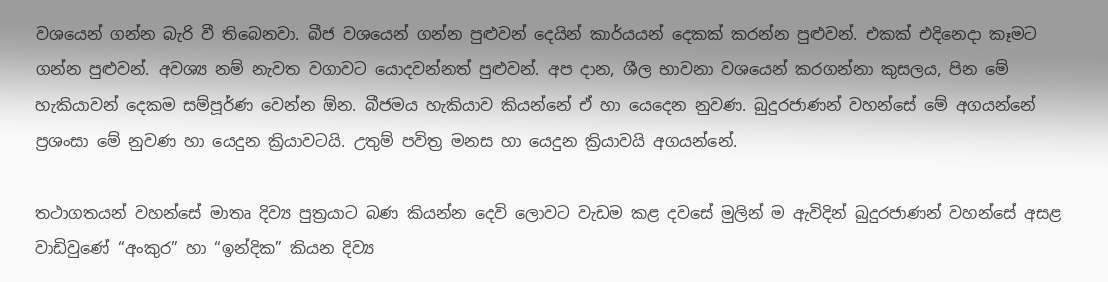වශයෙන් ගන්න බැරි වී තිබෙනවා. බීජ වශයෙන් ගන්න පුළුවන් දෙයින් කාර්යයන් දෙකක් කරන්න පුළුවන්. එකක් එදිනෙදා කෑමට ගන්න පුළුවන්. අවශ්‍ය නම් නැවත වගාවට යොදවන්නත් පුළුවන්. අප දාන, ශීල භාවනා වශයෙන් කරගන්නා කුසලය, පින මේ හැකියාවන් දෙකම සම්පූර්ණ වෙන්න ඕන. බීජමය හැකියාව කියන්නේ ඒ හා යෙදෙන නුවණ. බුදුරජාණන් වහන්සේ මේ අගයන්නේ ප්‍රශංසා මේ නුවණ හා යෙදුන ක්‍රියාවටයි. උතුම් පවිත්‍ර මනස හා යෙදුන ක්‍රියාවයි අගයන්නේ.

තථාගතයන් වහන්සේ මාතෘ දිව්‍ය පුත්‍රයාට බණ කියන්න දෙවි ලොවට වැඩම කළ දවසේ මුලින් ම ඇවිදින් බුදුරජාණන් වහන්සේ අසළ වාඩිවුණේ “අංකුර” හා “ඉන්දික” කියන දිව්‍ය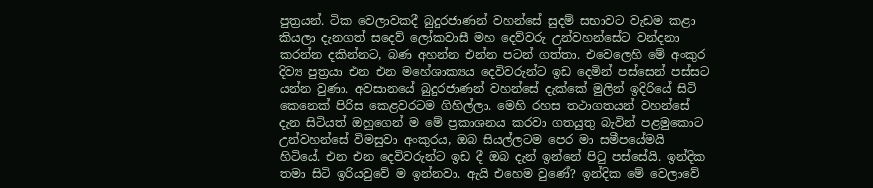පුත්‍රයන්. ටික වෙලාවකදී බුදුරජාණන් වහන්සේ සුදම් සභාවට වැඩම කළා කියලා දැනගත් සදෙව් ලෝකවාසී මහ දෙව්වරු උන්වහන්සේට වන්දනා කරන්න දකින්නට, බණ අහන්න එන්න පටන් ගත්තා. එවෙලෙහි මේ අංකුර දිව්‍ය පුත්‍රයා එන එන මහේශාක්‍යය දෙවිවරුන්ට ඉඩ දෙමින් පස්සෙන් පස්සට යන්න වුණා. අවසානයේ බුදුරජාණන් වහන්සේ දැක්කේ මුලින් ඉදිරියේ සිටි කෙනෙක් පිරිස කෙළවරටම ගිහිල්ලා. මෙහි රහස තථාගතයන් වහන්සේ දැන සිටියත් ඔහුගෙන් ම මේ ප්‍රකාශනය කරවා ගතයුතු බැවින් පළමුකොට උන්වහන්සේ විමසුවා අංකුරය, ඔබ සියල්ලටම පෙර මා සමීපයේමයි හිටියේ. එන එන දෙවිවරුන්ට ඉඩ දී ඔබ දැන් ඉන්නේ පිටු පස්සේයි. ඉන්දික තමා සිටි ඉරියවුවේ ම ඉන්නවා. ඇයි එහෙම වුණේ? ඉන්දික මේ වෙලාවේ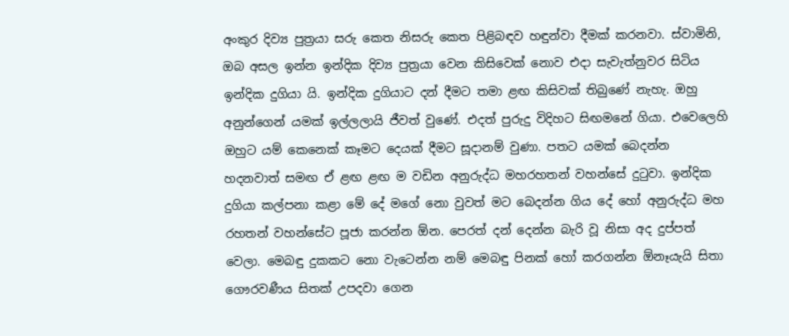අංකුර දිව්‍ය පුත්‍රයා සරු කෙත නිසරු කෙත පිළිබඳව හඳුන්වා දීමක් කරනවා. ස්වාමිනි, ඔබ අසල ඉන්න ඉන්දික දිව්‍ය පුත්‍රයා වෙන කිසිවෙක් නොව එදා සැවැත්නුවර සිටිය ඉන්දික දුගියා යි. ඉන්දික දුගියාට දන් දීමට තමා ළඟ කිසිවක් තිබුණේ නැහැ. ඔහු අනුන්ගෙන් යමක් ඉල්ලලායි ජීවත් වුණේ. එදත් පුරුදු විදිහට සිඟමනේ ගියා. එවෙලෙහි ඔහුට යම් කෙනෙක් කෑමට දෙයක් දීමට සූදානම් වුණා. පතට යමක් බෙදන්න හදනවාත් සමඟ ඒ ළඟ ළඟ ම වඩින අනුරුද්ධ මහරහතන් වහන්සේ දුටුවා. ඉන්දික දුගියා කල්පනා කළා මේ දේ මගේ නො වුවත් මට බෙදන්න ගිය දේ හෝ අනුරුද්ධ මහ රහතන් වහන්සේට පූජා කරන්න ඕන. පෙරත් දන් දෙන්න බැරි වූ නිසා අද දුප්පත් වෙලා. මෙබඳු දුකකට නො වැටෙන්න නම් මෙබඳු පිනක් හෝ කරගන්න ඕනෑයැයි සිතා ගෞරවණීය සිතක් උපදවා ගෙන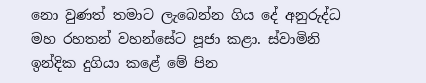නො වුණත් තමාට ලැබෙන්න ගිය දේ අනුරුද්ධ මහ රහතන් වහන්සේට පූජා කළා. ස්වාමිනි ඉන්දික දුගියා කළේ මේ පින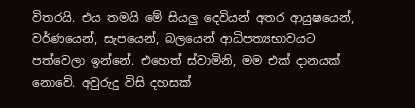විතරයි. එය තමයි මේ සියලු දෙවියන් අතර ආයුෂයෙන්, වර්ණයෙන්, සැපයෙන්, බලයෙන් ආධිපත්‍යභාවයට පත්වෙලා ඉන්නේ. එහෙත් ස්වාමිනි, මම එක් දානයක් නොවේ. අවුරුදු විසි දහසක්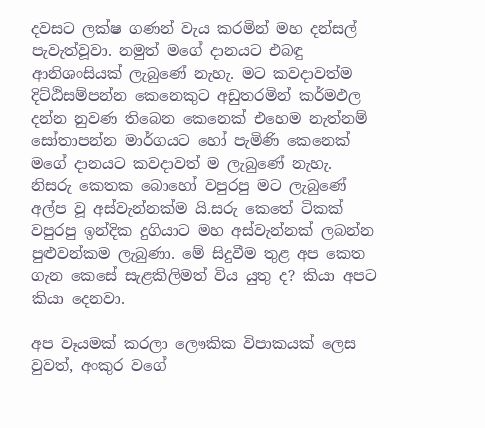දවසට ලක්ෂ ගණන් වැය කරමින් මහ දන්සල් පැවැත්වූවා. නමුත් මගේ දානයට එබඳු ආනිශංසියක් ලැබුණේ නැහැ. මට කවදාවත්ම දිට්ඨිසම්පන්න කෙනෙකුට අඩුතරමින් කර්මඵල දන්න නුවණ තිබෙන කෙනෙක් එහෙම නැත්නම් සෝතාපන්න මාර්ගයට හෝ පැමිණි කෙනෙක් මගේ දානයට කවදාවත් ම ලැබුණේ නැහැ. නිසරු කෙතක බොහෝ වපුරපු මට ලැබුණේ අල්ප වූ අස්වැන්නක්ම යි.සරු කෙතේ ටිකක් වපුරපු ඉන්දික දුගියාට මහ අස්වැන්නක් ලබන්න පුළුවන්කම ලැබුණා. මේ සිදුවීම තුළ අප කෙත ගැන කෙසේ සැළකිලිමත් විය යුතු ද? කියා අපට කියා දෙනවා.

අප වෑයමක් කරලා ලෞකික විපාකයක් ලෙස වුවත්, අංකුර වගේ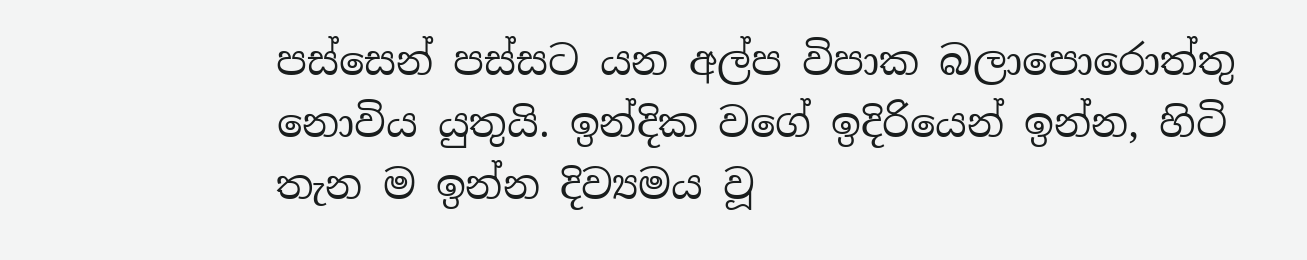පස්සෙන් පස්සට යන අල්ප විපාක බලාපොරොත්තු නොවිය යුතුයි. ඉන්දික වගේ ඉදිරියෙන් ඉන්න, හිටි තැන ම ඉන්න දිව්‍යමය වූ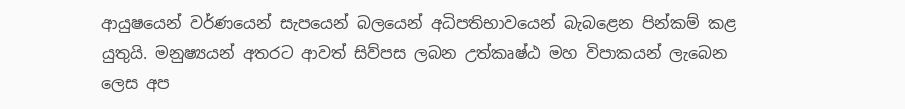ආයුෂයෙන් වර්ණයෙන් සැපයෙන් බලයෙන් අධිපතිභාවයෙන් බැබළෙන පින්කම් කළ යුතුයි. මනුෂ්‍යයන් අතරට ආවත් සිව්පස ලබන උත්කෘෂ්ඨ මහ විපාකයන් ලැබෙන ලෙස අප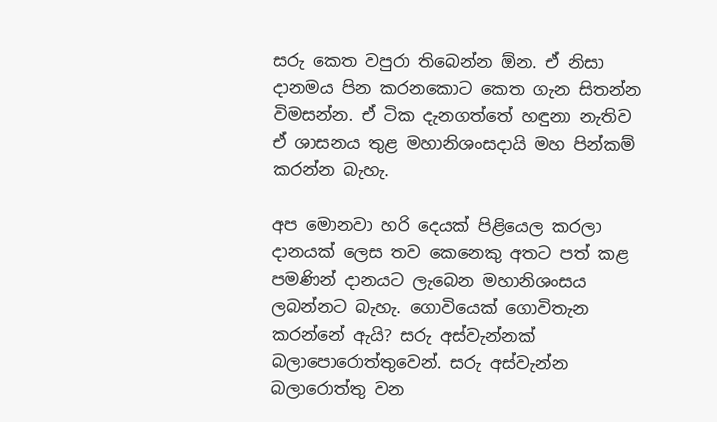සරු කෙත වපුරා තිබෙන්න ඕන. ඒ නිසා දානමය පින කරනකොට කෙත ගැන සිතන්න විමසන්න. ඒ ටික දැනගත්තේ හඳුනා නැතිව ඒ ශාසනය තුළ මහානිශංසදායි මහ පින්කම් කරන්න බැහැ.

අප මොනවා හරි දෙයක් පිළියෙල කරලා දානයක් ලෙස තව කෙනෙකු අතට පත් කළ පමණින් දානයට ලැබෙන මහානිශංසය ලබන්නට බැහැ. ගොවියෙක් ගොවිතැන කරන්නේ ඇයි? සරු අස්වැන්නක් බලාපොරොත්තුවෙන්. සරු අස්වැන්න බලාරොත්තු වන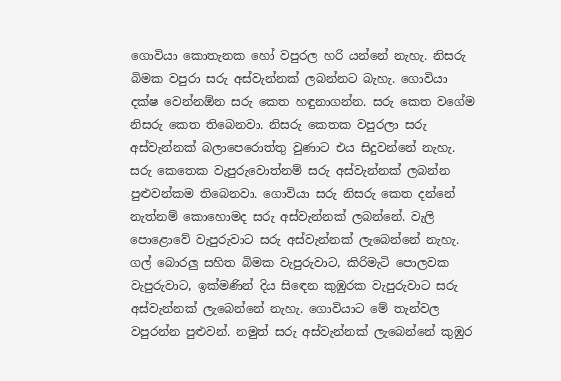ගොවියා කොතැනක හෝ වපුරල හරි යන්නේ නැහැ. නිසරු බිමක වපුරා සරු අස්වැන්නක් ලබන්නට බැහැ. ගොවියා දක්ෂ වෙන්නඕන සරු කෙත හඳුනාගන්න. සරු කෙත වගේම නිසරු කෙත තිබෙනවා. නිසරු කෙතක වපුරලා සරු අස්වැන්නක් බලාපෙරොත්තු වුණාට එය සිදුවන්නේ නැහැ. සරු කෙතෙක වැපුරුවොත්නම් සරු අස්වැන්නක් ලබන්න පුළුවන්කම තිබෙනවා. ගොවියා සරු නිසරු කෙත දන්නේ නැත්නම් කොහොමද සරු අස්වැන්නක් ලබන්නේ. වැලි පොළොවේ වැපුරුවාට සරු අස්වැන්නක් ලැබෙන්නේ නැහැ. ගල් බොරලු සහිත බිමක වැපුරුවාට, කිරිමැටි පොලවක වැපුරුවාට, ඉක්මණින් දිය සිඳෙන කුඹුරක වැපුරුවාට සරු අස්වැන්නක් ලැබෙන්නේ නැහැ. ගොවියාට මේ තැන්වල වපුරන්න පුළුවන්. නමුත් සරු අස්වැන්නක් ලැබෙන්නේ කුඹුර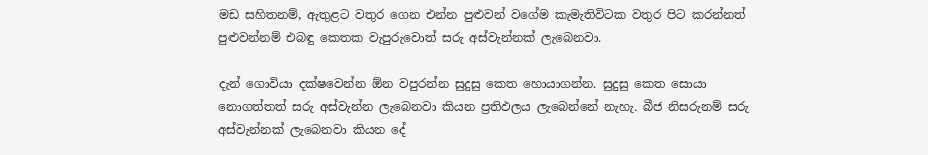මඩ සහිතනම්, ඇතුළට වතුර ගෙන එන්න පුළුවන් වගේම කැමැතිවිටක වතුර පිට කරන්නත් පුළුවන්නම් එබඳු කෙතක වැපුරුවොත් සරු අස්වැන්නක් ලැබෙනවා.

දැන් ගොවියා දක්ෂවෙන්න ඕන වපුරන්න සුදුසු කෙත හොයාගන්න. සුදුසු කෙත සොයා නොගත්තත් සරු අස්වැන්න ලැබෙනවා කියන ප්‍රතිඵලය ලැබෙන්නේ නැහැ. බීජ නිසරුනම් සරු අස්වැන්නක් ලැබෙනවා කියන දේ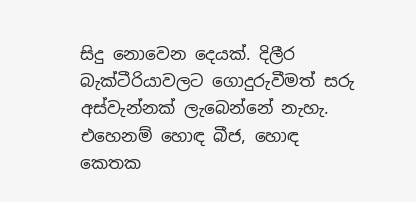සිදු නොවෙන දෙයක්. දිලීර බැක්ටීරියාවලට ගොදුරුවීමත් සරු අස්වැන්නක් ලැබෙන්නේ නැහැ. එහෙනම් හොඳ බීජ, හොඳ කෙතක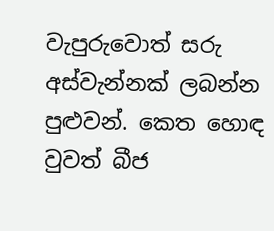වැපුරුවොත් සරු අස්වැන්නක් ලබන්න පුළුවන්. කෙත හොඳ වුවත් බීජ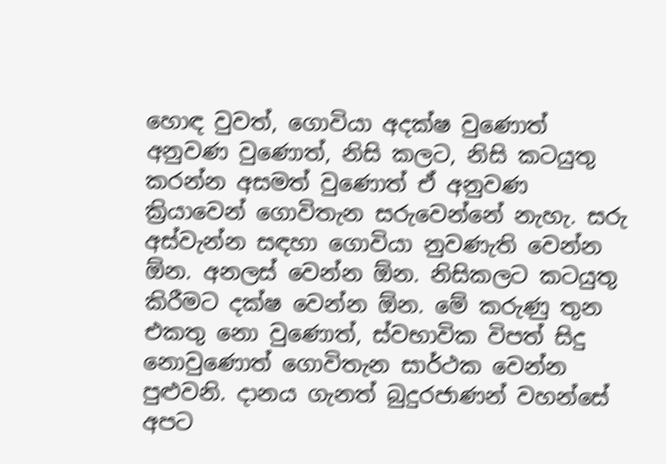හොඳ වුවත්, ගොවියා අදක්ෂ වුණොත් අනුවණ වුණොත්, නිසි කලට, නිසි කටයුතු කරන්න අසමත් වුණොත් ඒ අනුවණ ක්‍රියාවෙන් ගොවිතැන සරුවෙන්නේ නැහැ. සරු අස්වැන්න සඳහා ගොවියා නුවණැති වෙන්න ඕන. අනලස් වෙන්න ඕන. නිසිකලට කටයුතු කිරීමට දක්ෂ වෙන්න ඕන. මේ කරුණු තුන එකතු නො වුණොත්, ස්වභාවික විපත් සිදු නොවුණොත් ගොවිතැන සාර්ථක වෙන්න පුළුවනි. දානය ගැනත් බුදුරජාණන් වහන්සේ අපට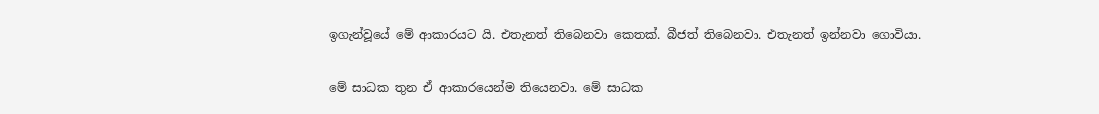ඉගැන්වූයේ මේ ආකාරයට යි. එතැනත් තිබෙනවා කෙතක්. බීජත් තිබෙනවා. එතැනත් ඉන්නවා ගොවියා.

මේ සාධක තුන ඒ ආකාරයෙන්ම තියෙනවා. මේ සාධක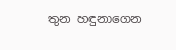තුන හඳුනාගෙන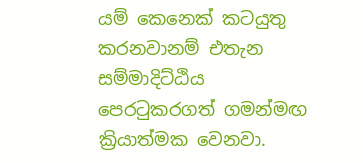යම් කෙනෙක් කටයුතු කරනවානම් එතැන සම්මාදිට්ඨිය පෙරටුකරගත් ගමන්මඟ ක්‍රියාත්මක වෙනවා.